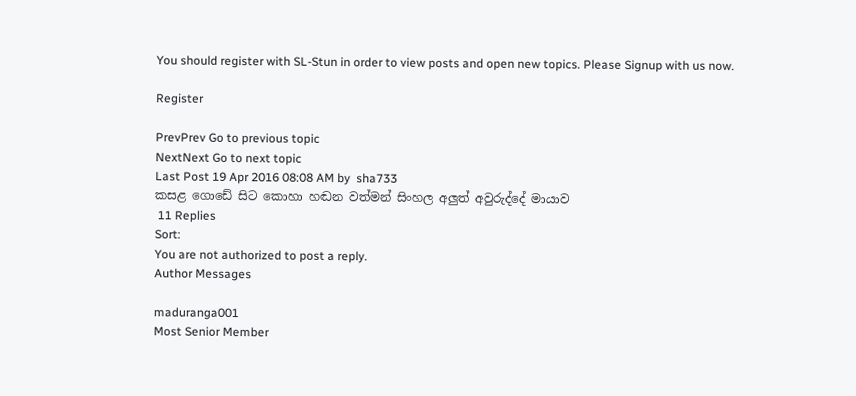You should register with SL-Stun in order to view posts and open new topics. Please Signup with us now.

Register

PrevPrev Go to previous topic
NextNext Go to next topic
Last Post 19 Apr 2016 08:08 AM by  sha733
කසළ ගොඩේ සිට කොහා හඬන වත්මන් සිංහල අලුත් අවුරුද්දේ මායාව
 11 Replies
Sort:
You are not authorized to post a reply.
Author Messages

maduranga001
Most Senior Member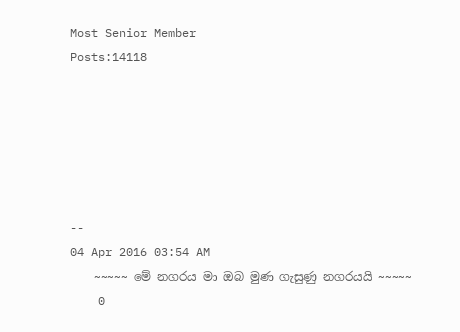Most Senior Member
Posts:14118






--
04 Apr 2016 03:54 AM
    ~~~~~ මේ නගරය මා ඔබ මුණ ගැසුණු නගරයයි ~~~~~
    0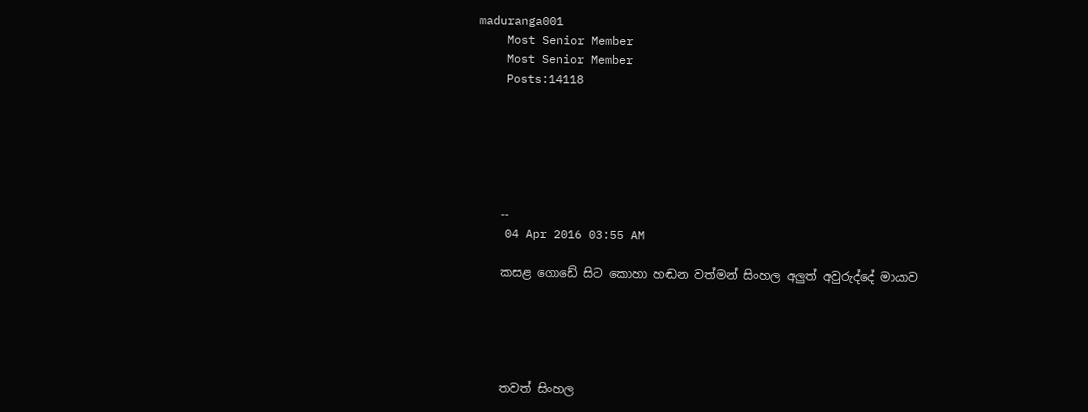maduranga001
    Most Senior Member
    Most Senior Member
    Posts:14118






    --
    04 Apr 2016 03:55 AM

    කසළ ගොඩේ සිට කොහා හඬන වත්මන් සිංහල අලුත් අවුරුද්දේ මායාව





    තවත් සිංහල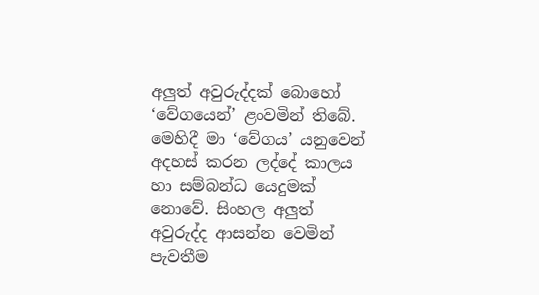අලුත් අවුරුද්දක් බොහෝ ‘වේගයෙන්’ ළංවමින් තිබේ. මෙහිදී මා ‘වේගය’ යනුවෙන් අදහස් කරන ලද්දේ කාලය හා සම්බන්ධ යෙදුමක් නොවේ. සිංහල අලුත් අවුරුද්ද ආසන්න වෙමින් පැවතීම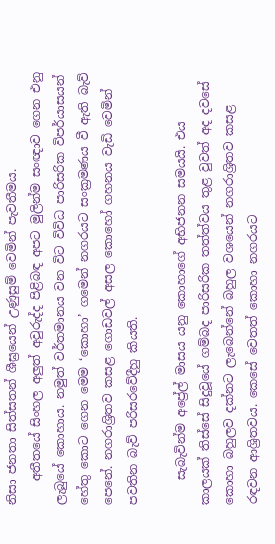නිසා ජනතා සිත්සතන් ශීඝ්‍රයෙන් උණුසුම් වෙමින් පැවතීමය.
    අතීතයේ සිංහල අලුත් අවුරුද්ද පිළිබඳ අපට මුලින්ම සංඥාව ගෙන එනු ලැබුයේ කොහාය. නමුත් වර්තමානය වන විට විවිධ පාරිසරික විපර්යාසයන් හේතු කොට ගෙන මෙම ‘කොහා’ ගමෙන් නගරයට සංක්‍රමණය වී ඇති බැව් පෙනේ. නගරාශ්‍රිතව කසළ ගොඩවල් අසල කොහෝ ගහනය වැඩි වෙමින් පවතින බැව් පරිසරවේදීහු කියති.

    සැබැවින්ම අප්‍රේල් මාසය යනු කොහාගේ අභිජනන සමයයි. එය කාලයක් තිස්සේ සිදුවූයේ ගම්බද පාරිසරික තත්ත්වය තුළ වුවත් අද දවසේ කොහා බහුලව දක්නට ලැබෙන්නේ බහුල වශයෙන් නගරාශ්‍රිතව කසළ රඳවන ආශ්‍රිතවය. කෙසේ වෙතත් කොහා නගරයට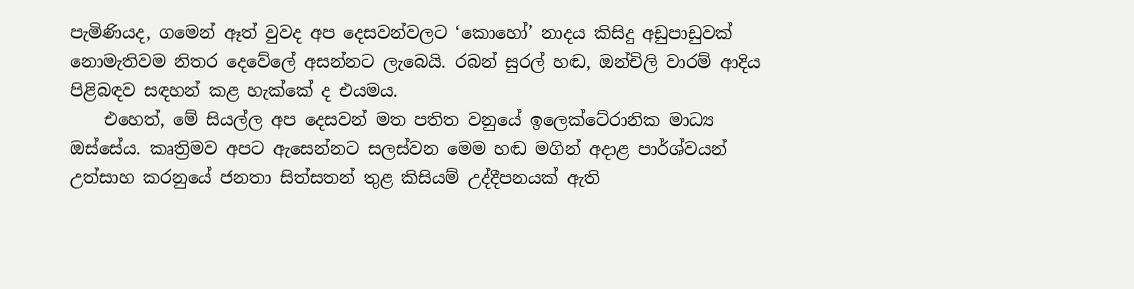පැමිණියද, ගමෙන් ඈත් වුවද අප දෙසවන්වලට ‘කොහෝ’ නාදය කිසිදු අඩුපාඩුවක් නොමැතිවම නිතර දෙවේ‍ලේ අසන්නට ලැබෙයි. රබන් සුරල් හඬ, ඔන්චිලි වාරම් ආදිය පිළිබඳව සඳහන් කළ හැක්කේ ද එයමය.
    එහෙත්, මේ සියල්ල අප දෙසවන් මත පතිත වනුයේ ඉලෙක්ටේ‍රානික මාධ්‍ය ඔස්සේය. කෘත්‍රිමව අපට ඇසෙන්නට සලස්වන මෙම හඬ මගින් අදාළ පාර්ශ්වයන් උත්සාහ කරනුයේ ජනතා සිත්සතන් තුළ කිසියම් උද්දීපනයක් ඇති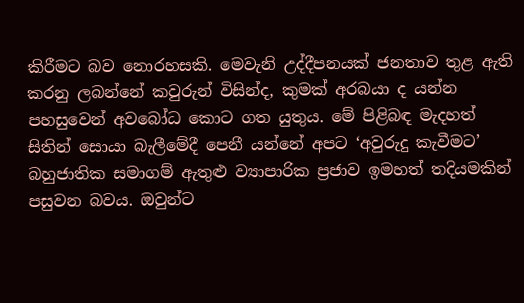කිරීමට බව නොරහසකි. මෙවැනි උද්දීපනයක් ජනතාව තුළ ඇති කරනු ලබන්නේ කවුරුන් විසින්ද, කුමක් අරබයා ද යන්න පහසුවෙන් අවබෝධ කොට ගත යුතුය. මේ පිළිබඳ මැදහත් සිතින් සොයා බැලීමේදී පෙනී යන්නේ අපට ‘අවුරුදු කැවීමට’ බහුජාතික සමාගම් ඇතුළු ව්‍යාපාරික ප්‍රජාව ඉමහත් තදියමකින් පසුවන බවය. ඔවුන්ට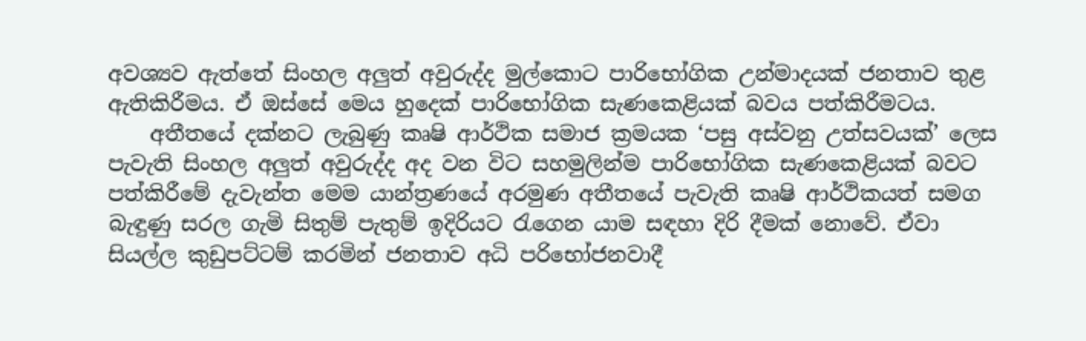අවශ්‍යව ඇත්තේ සිංහල අලුත් අවුරුද්ද මුල්කොට පාරිභෝගික උන්මාදයක් ජනතාව තුළ ඇතිකිරීමය. ඒ ඔස්සේ මෙය හුදෙක් පාරිභෝගික සැණකෙළියක් බවය පත්කිරීමටය.
    අතීතයේ දක්නට ලැබුණු කෘෂි ආර්ථික සමාජ ක්‍රමයක ‘පසු අස්වනු උත්සවයක්’ ලෙස පැවැති සිංහල අලුත් අවුරුද්ද අද වන විට සහමුලින්ම පාරිභෝගික සැණකෙළියක් බවට පත්කිරීමේ දැවැන්ත මෙම යාන්ත්‍රණයේ අරමුණ අතීතයේ පැවැති කෘෂි ආර්ථිකයත් සමග බැඳුණු සරල ගැමි සිතුම් පැතුම් ඉදිරියට රැගෙන යාම සඳහා දිරි දීමක් නොවේ. ඒවා සියල්ල කුඩුපට්ටම් කරමින් ජනතාව අධි පරිභෝජනවාදී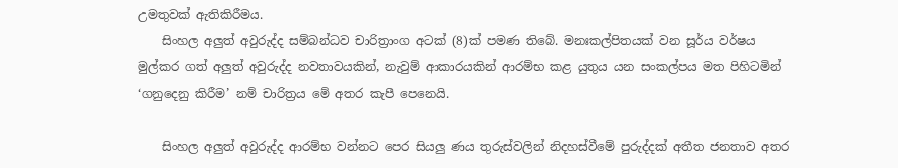උමතුවක් ඇතිකිරීමය.
    සිංහල අලුත් අවුරුද්ද සම්බන්ධව චාරිත්‍රාංග අටක් (8)ක් පමණ තිබේ. මනඃකල්පිතයක් වන සූර්ය වර්ෂය මුල්කර ගත් අලුත් අවුරුද්ද නවතාවයකින්, නැවුම් ආකාරයකින් ආරම්භ කළ යුතුය යන සංකල්පය මත පිහිටමින් ‘ගනුදෙනු කිරීම’ නම් චාරිත්‍රය මේ අතර කැපී පෙනෙයි.

    සිංහල අලුත් අවුරුද්ද ආරම්භ වන්නට පෙර සියලු ණය තුරුස්වලින් නිදහස්වීමේ පුරුද්දක් අතීත ජනතාව අතර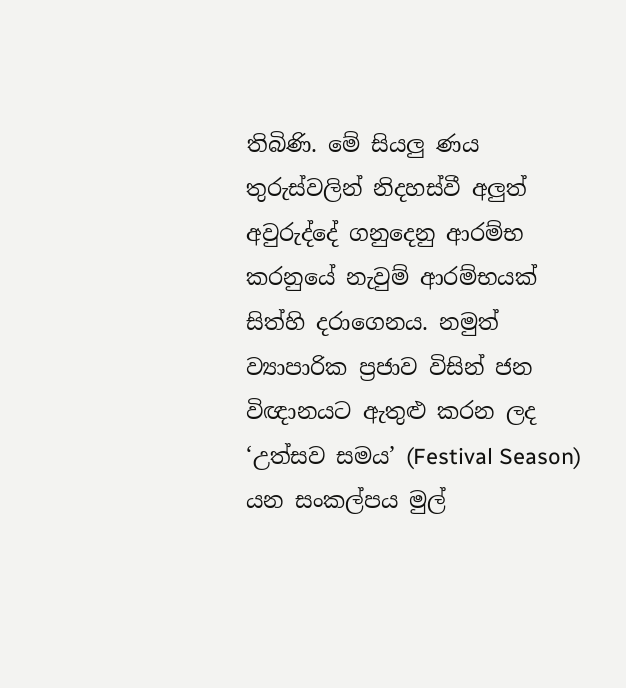තිබිණි. මේ සියලු ණය තුරුස්වලින් නිදහස්වී අලුත් අවුරුද්දේ ගනුදෙනු ආරම්භ කරනුයේ නැවුම් ආරම්භයක් සිත්හි දරාගෙනය. නමුත් ව්‍යාපාරික ප්‍රජාව විසින් ජන විඥානයට ඇතුළු කරන ලද ‘උත්සව සමය’ (Festival Season) යන සංකල්පය මුල්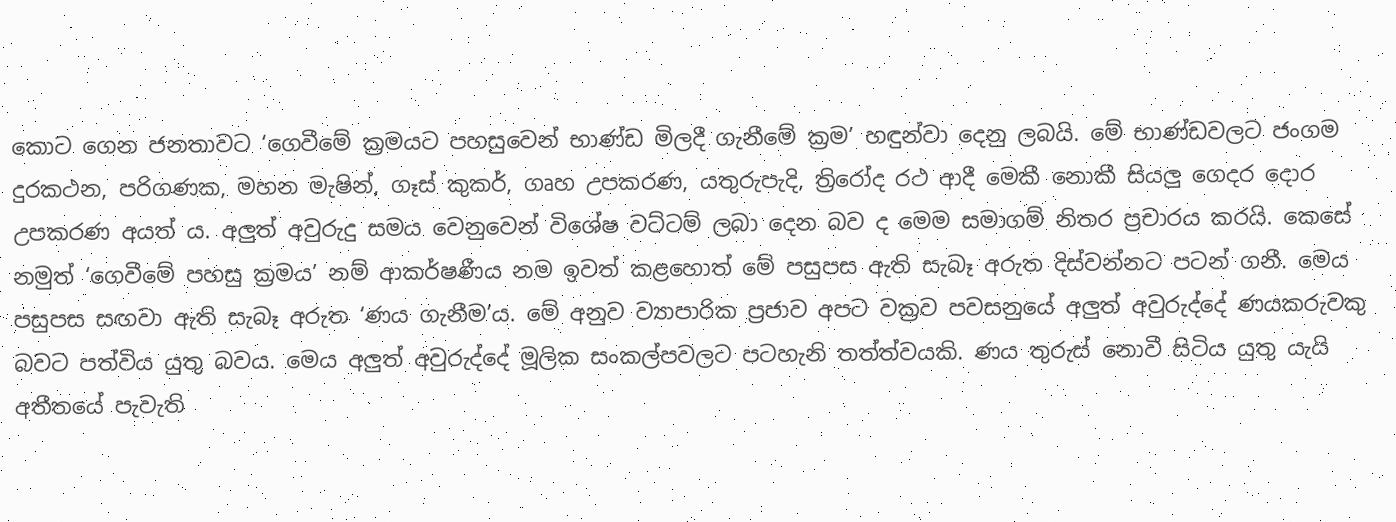කොට ගෙන ජනතාවට ‘ගෙවීමේ ක්‍රමයට පහසුවෙන් භාණ්ඩ මිලදී ගැනීමේ ක්‍රම’ හඳුන්වා දෙනු ලබයි. මේ භාණ්ඩවලට ජංගම දුරකථන, පරිගණක, මහන මැෂින්, ගෑස් කුකර්, ගෘහ උපකරණ, යතුරුපැදි, ත්‍රිරෝද රථ ආදී මෙකී නොකී සියලු ගෙදර දොර උපකරණ අයත් ය. අලුත් අවුරුදු සමය වෙනුවෙන් විශේෂ වට්ටම් ලබා දෙන බව ද මෙම සමාගම් නිතර ප්‍රචාරය කරයි. කෙසේ නමුත් ‘ගෙවීමේ පහසු ක්‍රමය’ නම් ආකර්ෂණීය නම ඉවත් කළහොත් මේ පසුපස ඇති සැබෑ අරුත දිස්වන්නට පටන් ගනී. මෙය පසුපස සඟවා ඇති සැබෑ අරුත ‘ණය ගැනීම’ය. මේ අනුව ව්‍යාපාරික ප්‍රජාව අපට වක්‍රව පවසනුයේ අලුත් අවුරුද්දේ ණයකරුවකු බවට පත්විය යුතු බවය. මෙය අලුත් අවුරුද්දේ මූලික සංකල්පවලට පටහැනි තත්ත්වයකි. ණය තුරුස් නොවී සිටිය යුතු යැයි අතීතයේ පැවැති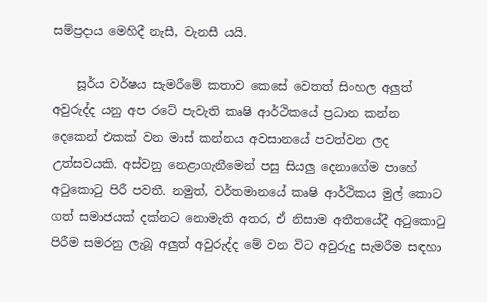සම්ප්‍රදාය මෙහිදී නැසී, වැනසී යයි.

    සූර්ය වර්ෂය සැමරීමේ කතාව කෙසේ වෙතත් සිංහල අලුත් අවුරුද්ද යනු අප රටේ පැවැති කෘෂි ආර්ථිකයේ ප්‍රධාන කන්න දෙකෙන් එකක් වන මාස් කන්නය අවසානයේ පවත්වන ලද උත්සවයකි. අස්වනු නෙළාගැනීමෙන් පසු සියලු දෙනාගේම පාහේ අටුකොටු පිරී පවතී. නමුත්, වර්තමානයේ කෘෂි ආර්ථිකය මුල් කොට ගත් සමාජයක් දක්නට නොමැති අතර, ඒ නිසාම අතීතයේදී අටුකොටු පිරීම සමරනු ලැබූ අලුත් අවුරුද්ද මේ වන විට අවුරුදු සැමරීම සඳහා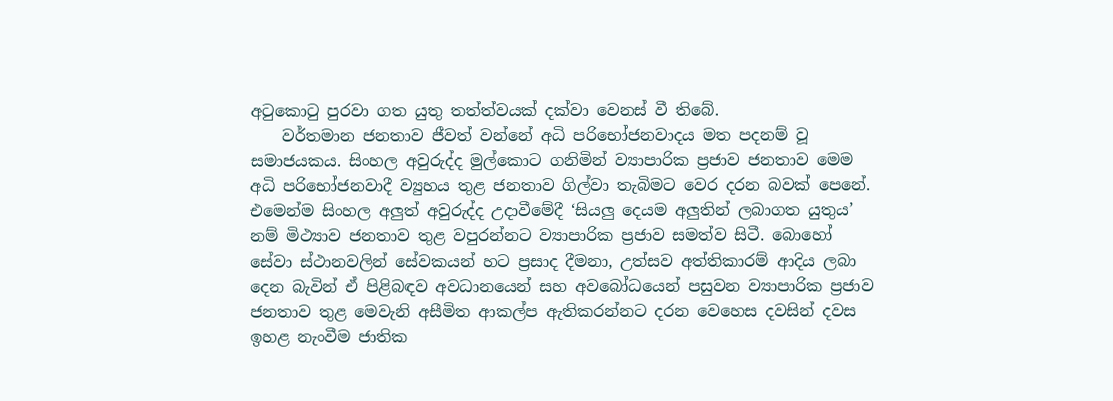අටුකොටු පුරවා ගත යුතු තත්ත්වයක් දක්වා වෙනස් වී තිබේ.
    වර්තමාන ජනතාව ජීවත් වන්නේ අධි පරිභෝජනවාදය මත පදනම් වූ සමාජයකය. සිංහල අවුරුද්ද මුල්කොට ගනිමින් ව්‍යාපාරික ප්‍රජාව ජනතාව මෙම අධි පරිභෝජනවාදී ව්‍යුහය තුළ ජනතාව ගිල්වා තැබිමට වෙර දරන බවක් පෙනේ. එමෙන්ම සිංහල අලුත් අවුරුද්ද උදාවීමේදී ‘සියලු දෙයම අලුතින් ලබාගත යුතුය’ නම් මිථ්‍යාව ජනතාව තුළ වපුරන්නට ව්‍යාපාරික ප්‍රජාව සමත්ව සිටී. බොහෝ සේවා ස්ථානවලින් සේවකයන් හට ප්‍රසාද දීමනා, උත්සව අත්තිකාරම් ආදිය ලබා දෙන බැවින් ඒ පිළිබඳව අවධානයෙන් සහ අවබෝධයෙන් පසුවන ව්‍යාපාරික ප්‍රජාව ජනතාව තුළ මෙවැනි අසීමිත ආකල්ප ඇතිකරන්නට දරන වෙහෙස දවසින් දවස ඉහළ නැංවීම ජාතික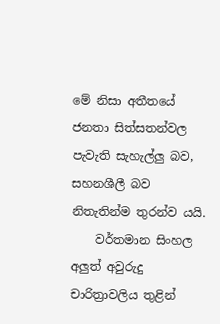මේ නිසා අතීතයේ ජනතා සිත්සතන්වල පැවැති සැහැල්ලු බව, සහනශීලී බව නිතැතින්ම තුරන්ව යයි.
    වර්තමාන සිංහල අලුත් අවුරුදු චාරිත්‍රාවලිය තුළින්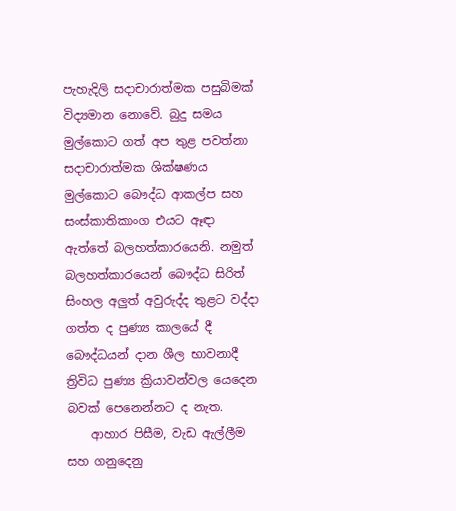පැහැදිලි සදාචාරාත්මක පසුබිමක් විද්‍යමාන නොවේ. බුදු සමය මුල්කොට ගත් අප තුළ පවත්නා සදාචාරාත්මක ශික්ෂණය මුල්කොට බෞද්ධ ආකල්ප සහ සංස්කාතිකාංග එයට ඈඳා ඇත්තේ බලහත්කාරයෙනි. නමුත් බලහත්කාරයෙන් බෞද්ධ සිරිත් සිංහල අලුත් අවුරුද්ද තුළට වද්දා ගත්ත ද පුණ්‍ය කාලයේ දී බෞද්ධයන් දාන ශීල භාවනාදී ත්‍රිවිධ පුණ්‍ය ක්‍රියාවන්වල යෙදෙන බවක් පෙනෙන්නට ද නැත.
    ආහාර පිසීම, වැඩ ඇල්ලීම සහ ගනුදෙනු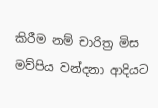කිරීම නම් චාරිත්‍ර මිස මව්පිය වන්දනා ආදියට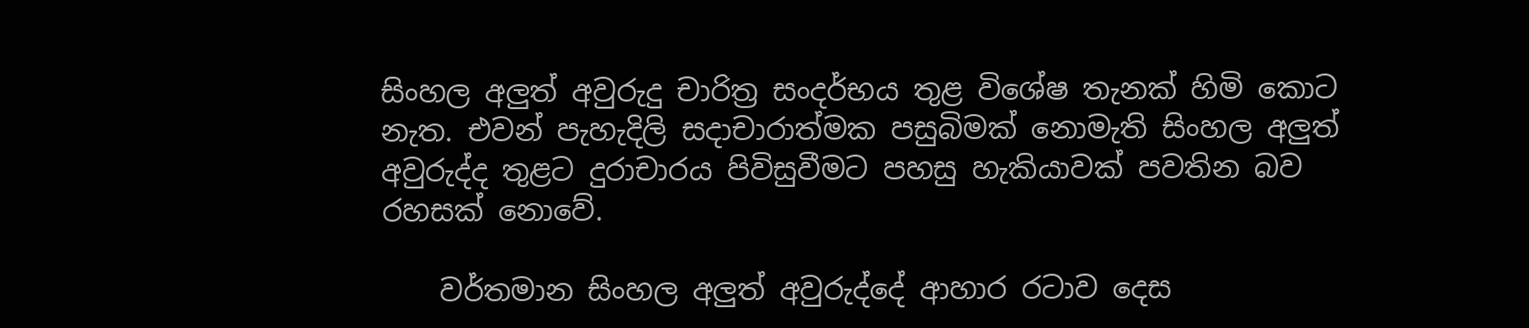සිංහල අලුත් අවුරුදු චාරිත්‍ර සංදර්භය තුළ විශේෂ තැනක් හිමි කොට නැත. එවන් පැහැදිලි සදාචාරාත්මක පසුබිමක් නොමැති සිංහල අලුත් අවුරුද්ද තුළට දුරාචාරය පිවිසුවීමට පහසු හැකියාවක් පවතින බව රහසක් නොවේ.

    වර්තමාන සිංහල අලුත් අවුරුද්දේ ආහාර රටාව දෙස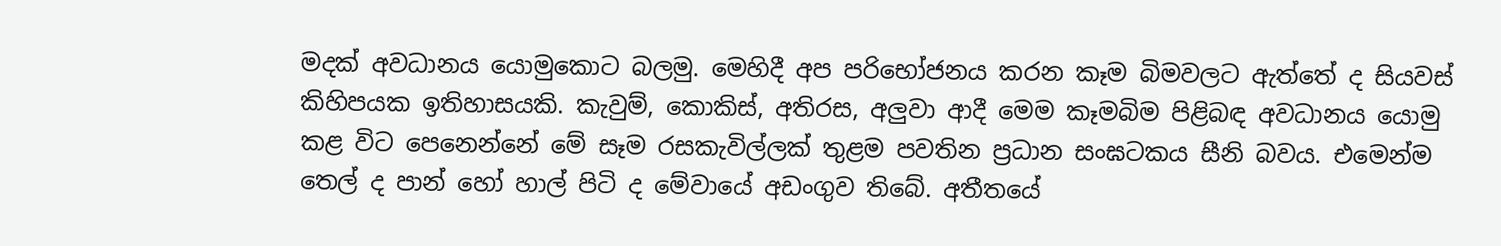මදක් අවධානය යොමුකොට බලමු. මෙහිදී අප පරිභෝජනය කරන කෑම බිමවලට ඇත්තේ ද සියවස් කිහිපයක ඉතිහාසයකි. කැවුම්, කොකිස්, අතිරස, අලුවා ආදී මෙම කෑමබිම පිළිබඳ අවධානය යොමු කළ විට පෙනෙන්නේ මේ සෑම රසකැවිල්ලක් තුළම පවතින ප්‍රධාන සංඝටකය සීනි බවය. එමෙන්ම තෙල් ද පාන් හෝ හාල් පිටි ද මේවායේ අඩංගුව තිබේ. අතීතයේ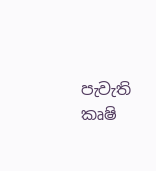පැවැති කෘෂි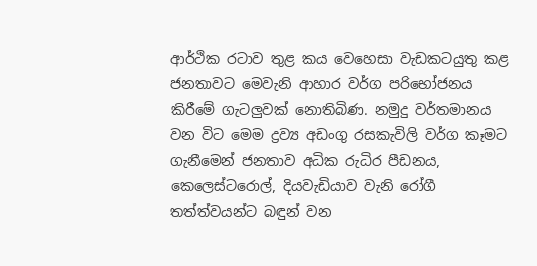ආර්ථික රටාව තුළ කය වෙහෙසා වැඩකටයුතු කළ ජනතාවට මෙවැනි ආහාර වර්ග පරිභෝජනය කිරීමේ ගැටලුවක් නොතිබිණ. නමුදු වර්තමානය වන විට මෙම ද්‍රව්‍ය අඩංගු රසකැවිලි වර්ග කෑමට ගැනීමෙන් ජනතාව අධික රුධිර පීඩනය, කෙලෙස්ටරොල්, දියවැඩියාව වැනි රෝගී තත්ත්වයන්ට බඳුන් වන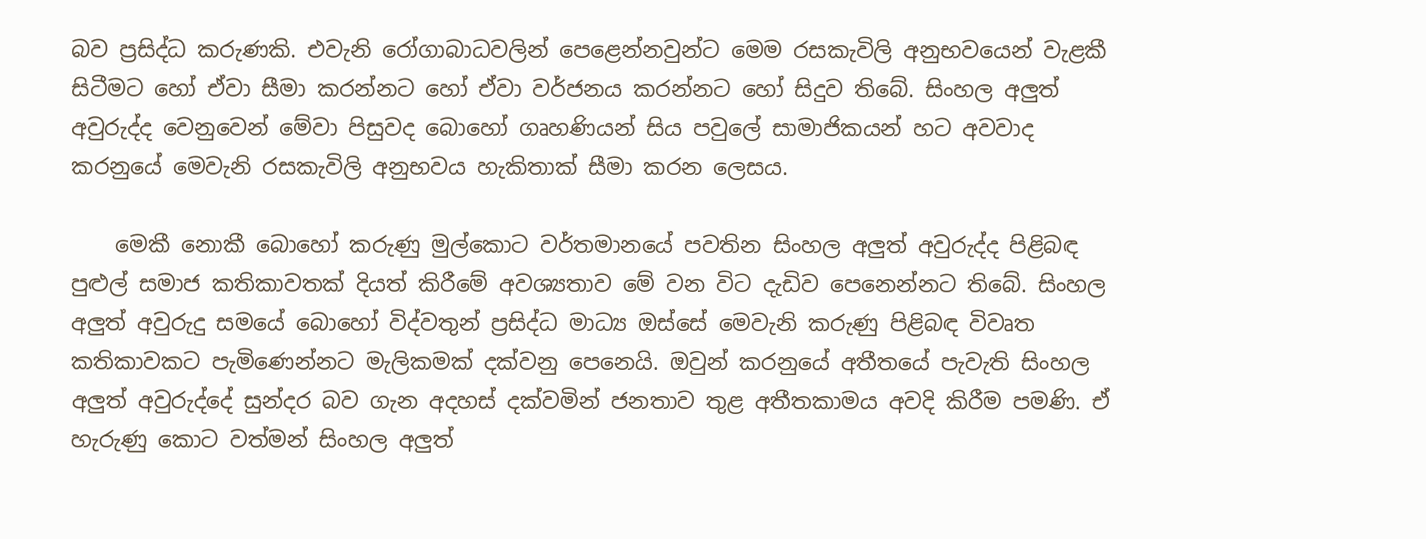බව ප්‍රසිද්ධ කරුණකි. එවැනි රෝගාබාධවලින් පෙළෙන්නවුන්ට මෙම රසකැවිලි අනුභවයෙන් වැළකී සිටීමට හෝ ඒවා සීමා කරන්නට හෝ ඒවා වර්ජනය කරන්නට හෝ සිදුව තිබේ. සිංහල අලුත් අවුරුද්ද වෙනුවෙන් මේවා පිසුවද බොහෝ ගෘහණියන් සිය පවු‍ලේ සාමාජිකයන් හට අවවාද කරනුයේ මෙවැනි රසකැවිලි අනුභවය හැකිතාක් සීමා කරන ලෙසය.

    මෙකී නොකී බොහෝ කරුණු මුල්කොට වර්තමානයේ පවතින සිංහල අලුත් අවුරුද්ද පිළිබඳ පුළුල් සමාජ කතිකාවතක් දියත් කිරීමේ අවශ්‍යතාව මේ වන විට දැඩිව පෙනෙන්නට තිබේ. සිංහල අලුත් අවුරුදු සමයේ බොහෝ විද්වතුන් ප්‍රසිද්ධ මාධ්‍ය ඔස්සේ මෙවැනි කරුණු පිළිබඳ විවෘත කතිකාවකට පැමිණෙන්නට මැලිකමක් දක්වනු පෙනෙයි. ඔවුන් කරනුයේ අතීතයේ පැවැති සිංහල අලුත් අවුරුද්දේ සුන්දර බව ගැන අදහස් දක්වමින් ජනතාව තුළ අතීතකාමය අවදි කිරීම පමණි. ඒ හැරුණු කොට වත්මන් සිංහල අලුත්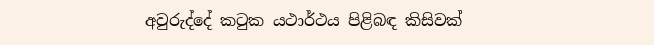අවුරුද්දේ කටුක යථාර්ථය පිළිබඳ කිසිවක්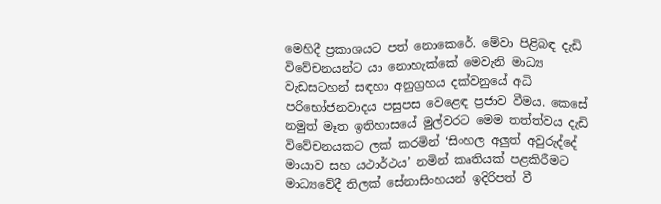මෙහිදී ප්‍රකාශයට පත් නොකෙරේ. මේවා පිළිබඳ දැඩි විවේචනයන්ට යා නොහැක්කේ මෙවැනි මාධ්‍ය වැඩසටහන් සඳහා අනුග්‍රහය දක්වනුයේ අධි පරිභෝජනවාදය පසුපස වෙළෙඳ ප්‍රජාව වීමය. කෙසේ නමුත් මෑත ඉතිහාසයේ මුල්වරට මෙම තත්ත්වය දැඩි විවේචනයකට ලක් කරමින් ‘සිංහල අලුත් අවුරුද්දේ මායාව සහ යථාර්ථය’ නමින් කෘතියක් පළකිරීමට මාධ්‍යවේදී තිලක් සේනාසිංහයන් ඉදිරිපත් වී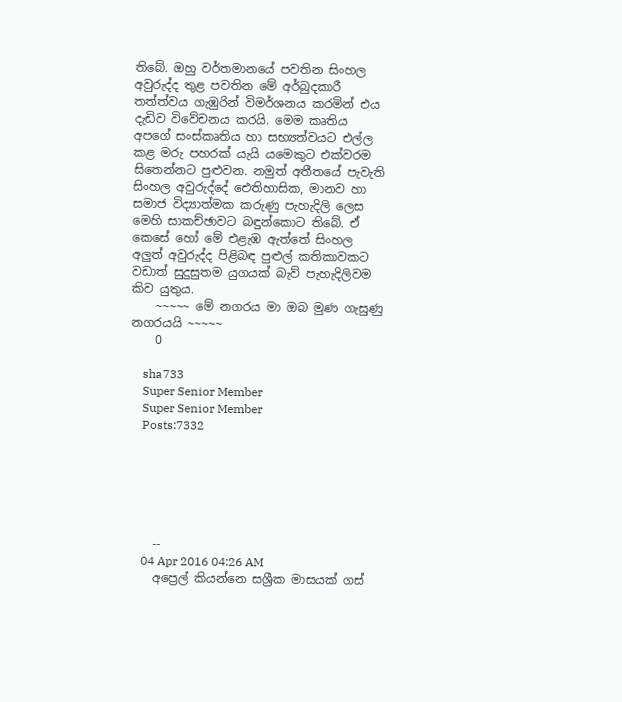තිබේ. ඔහු වර්තමානයේ පවතින සිංහල අවුරුද්ද තුළ පවතින මේ අර්බුදකාරී තත්ත්වය ගැඹුරින් විමර්ශනය කරමින් එය දැඩිව විවේචනය කරයි. මෙම කෘතිය අපගේ සංස්කෘතිය හා සභ්‍යත්වයට එල්ල කළ මරු පහරක් යැයි යමෙකුට එක්වරම සිතෙන්නට පුළුවන. නමුත් අතීතයේ පැවැති සිංහල අවුරුද්දේ ඓතිහාසික, මානව හා සමාජ විද්‍යාත්මක කරුණු පැහැදිලි ලෙස මෙහි සාකච්ඡාවට බඳුන්කොට තිබේ. ඒ කෙසේ හෝ මේ එළැඹ ඇත්තේ සිංහල අලුත් අවුරුද්ද පිළිබඳ පුළුල් කතිකාවකට වඩාත් සුදුසුතම යුගයක් බැව් පැහැදිලිවම කිව යුතුය.
    ~~~~~ මේ නගරය මා ඔබ මුණ ගැසුණු නගරයයි ~~~~~
    0

    sha733
    Super Senior Member
    Super Senior Member
    Posts:7332






    --
    04 Apr 2016 04:26 AM
    අප්‍රෙල් කියන්නෙ සශ්‍රීක මාසයක් ගස්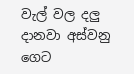වැල් වල දලු දානවා අස්වනු ගෙට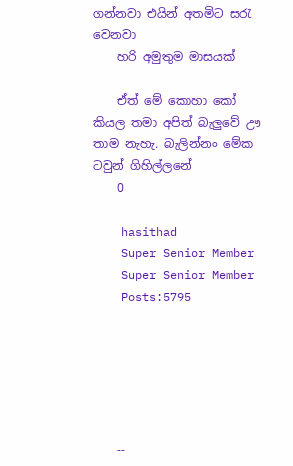ගන්නවා එයින් අතමිට සරැ වෙනවා
    හරි අමුතුම මාසයක්

    ඒත් මේ කොහා කෝ කියල තමා අපිත් බැලුවේ ඌ තාම නැහැ. බැලින්නං මේක ටවුන් ගිහිල්ලනේ
    0

    hasithad
    Super Senior Member
    Super Senior Member
    Posts:5795






    --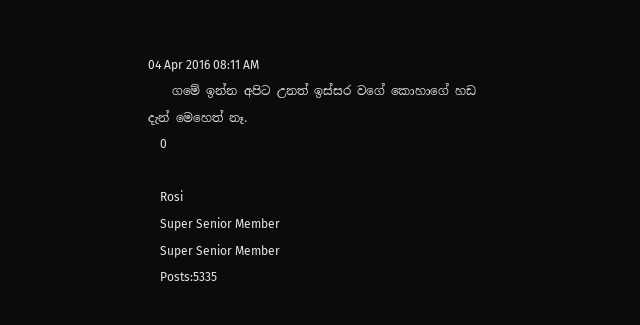04 Apr 2016 08:11 AM
    ගමේ ඉන්න අපිට උනත් ඉස්සර වගේ කොහාගේ හඩ දැන් මෙහෙත් නෑ.
    0

    Rosi
    Super Senior Member
    Super Senior Member
    Posts:5335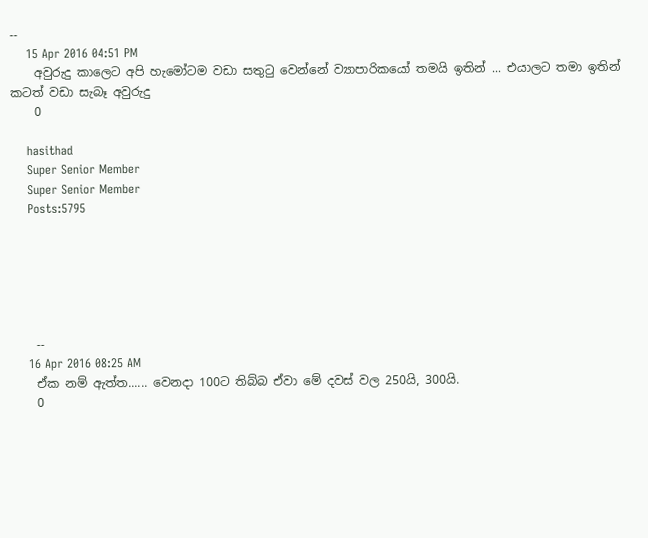--
    15 Apr 2016 04:51 PM
    අවුරුදු කාලෙට අපි හැමෝටම වඩා සතුටු වෙන්නේ ව්‍යාපාරිකයෝ තමයි ඉතින් ... එයාලට තමා ඉතින් කටත් වඩා සැබෑ අවුරුදු
    0

    hasithad
    Super Senior Member
    Super Senior Member
    Posts:5795






    --
    16 Apr 2016 08:25 AM
    ඒක නම් ඇත්ත...... වෙනදා 100ට තිබ්බ ඒවා මේ දවස් වල 250යි, 300යි.
    0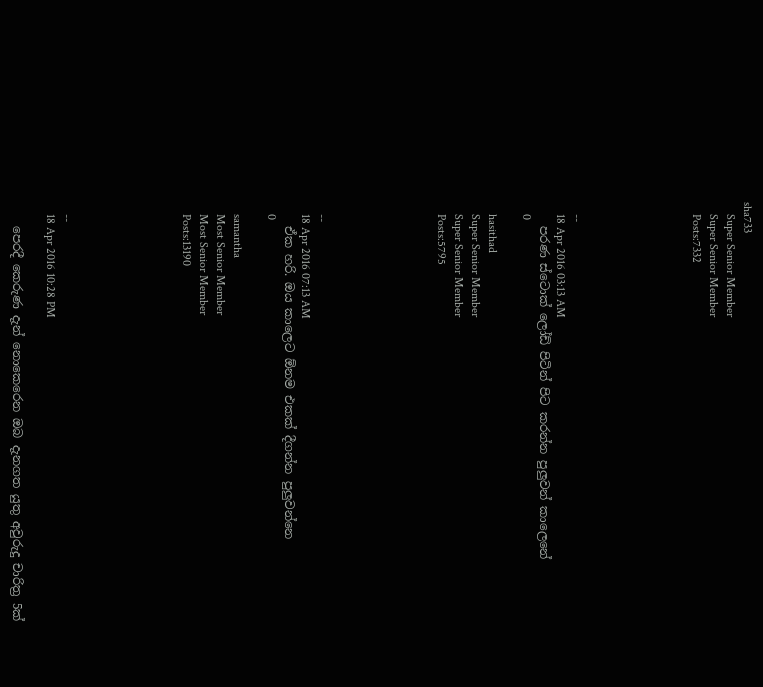sha733
    Super Senior Member
    Super Senior Member
    Posts:7332






    --
    18 Apr 2016 03:13 AM
    පරණ ස්ටොක් ලෝඩ් පිටින් පිට කරන්න පුලුවන් කාලෙනේ
    0

    hasithad
    Super Senior Member
    Super Senior Member
    Posts:5795






    --
    18 Apr 2016 07:13 AM
    ඒක හරි. ඔය කාලෙට ඕනම එකක් දීගන්න පුලුවන්නෙ
    0

    samantha
    Most Senior Member
    Most Senior Member
    Posts:13190






    --
    18 Apr 2016 10:28 PM

    පෙරදී කෙරුණ දැන් නොකෙරෙන ඔබ දැනගත යුතු අවුරුදු චාරිත්‍ර 5ක්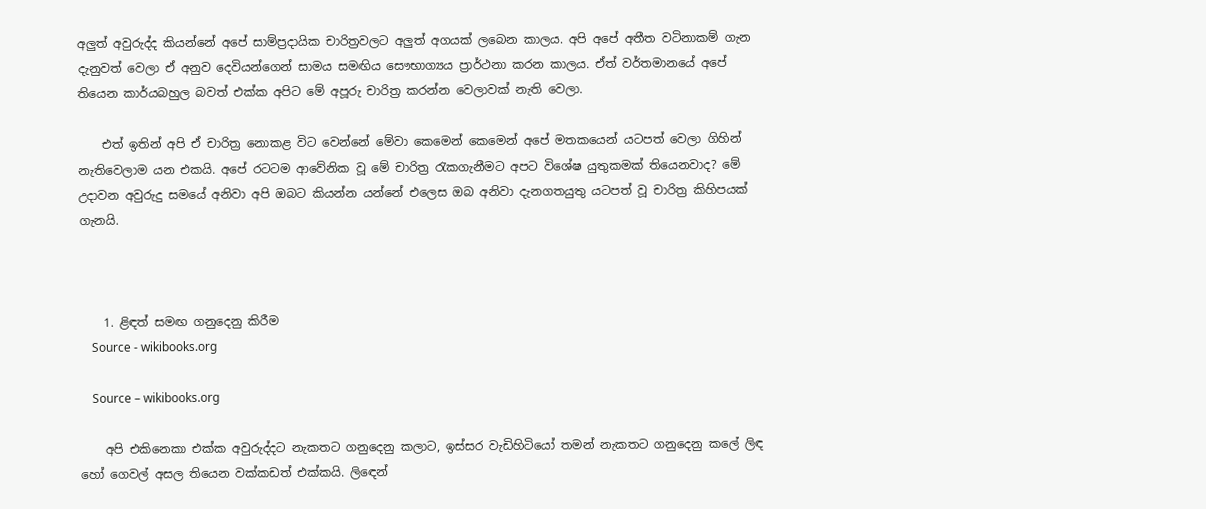අලුත් අවුරුද්ද කියන්නේ අපේ සාම්ප්‍රදායික චාරිත්‍රවලට අලුත් අගයක් ලබෙන කාලය. අපි අපේ අතීත වටිනාකම් ගැන දැනුවත් වෙලා ඒ අනුව දෙවියන්ගෙන් සාමය සමඟිය සෞභාග්‍යය ප්‍රාර්ථනා කරන කාලය. ඒත් වර්තමානයේ අපේ තියෙන කාර්යබහුල බවත් එක්ක අපිට මේ අපූරු චාරිත්‍ර කරන්න වෙලාවක් නැති වෙලා.

    එත් ඉතින් අපි ඒ චාරිත්‍ර නොකළ විට වෙන්නේ මේවා කෙමෙන් කෙමෙන් අපේ මතකයෙන් යටපත් වෙලා ගිහින් නැතිවෙලාම යන එකයි. අපේ රටටම ආවේනික වූ මේ චාරිත්‍ර රැකගැනීමට අපට විශේෂ යුතුකමක් තියෙනවාද? මේ උදාවන අවුරුදු සමයේ අනිවා අපි ඔබට කියන්න යන්නේ එලෙස ඔබ අනිවා දැනගතයුතු යටපත් වූ චාරිත්‍ර කිහිපයක් ගැනයි.



    1. ළිඳත් සමඟ ගනුදෙනු කිරීම
    Source - wikibooks.org

    Source – wikibooks.org

    අපි එකිනෙකා එක්ක අවුරුද්දට නැකතට ගනුදෙනු කලාට, ඉස්සර වැඩිහිටියෝ තමන් නැකතට ගනුදෙනු කලේ ලිඳ හෝ ගෙවල් අසල තියෙන වක්කඩත් එක්කයි. ලිඳෙන්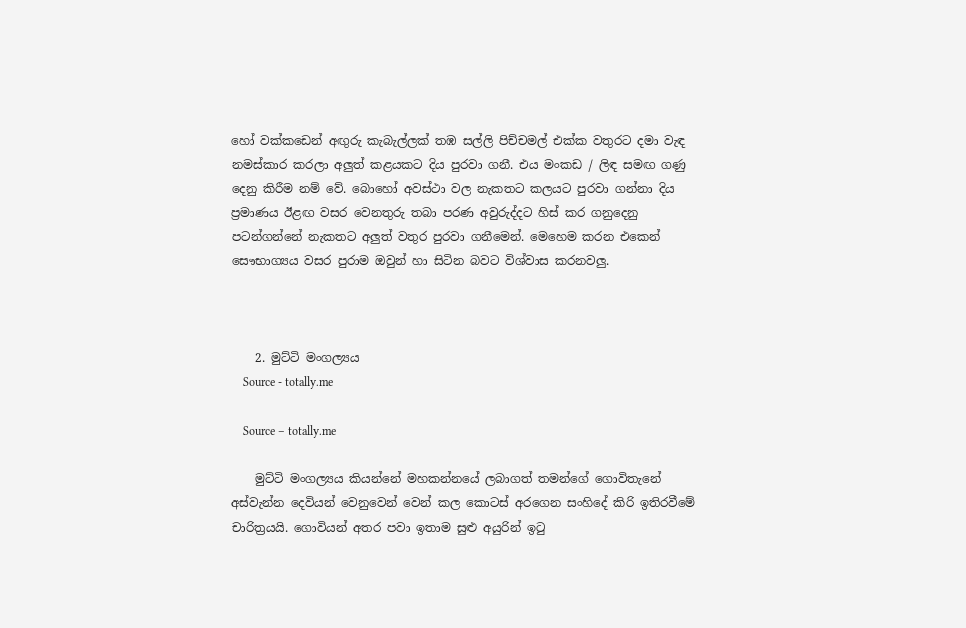හෝ වක්කඩෙන් අඟුරු කැබැල්ලක් තඹ සල්ලි පිච්චමල් එක්ක වතුරට දමා වැඳ නමස්කාර කරලා අලුත් කළයකට දිය පුරවා ගනී. එය මංකඩ / ලිඳ සමඟ ගණු දෙනු කිරීම නම් වේ. බොහෝ අවස්ථා වල නැකතට කලයට පුරවා ගන්නා දිය ප්‍රමාණය ඊළඟ වසර වෙනතුරු තබා පරණ අවුරුද්දට හිස් කර ගනුදෙනු පටන්ගන්නේ නැකතට අලුත් වතුර පුරවා ගනීමෙන්. මෙහෙම කරන එකෙන් සෞභාග්‍යය වසර පුරාම ඔවුන් හා සිටින බවට විශ්වාස කරනවලු.



    2. මුට්ටි මංගල්‍යය
    Source - totally.me

    Source – totally.me

    මුට්ටි මංගල්‍යය කියන්නේ මහකන්නයේ ලබාගත් තමන්ගේ ගොවිතැනේ අස්වැන්න දෙවියන් වෙනුවෙන් වෙන් කල කොටස් අරගෙන සංහිදේ කිරි ඉතිරවීමේ චාරිත්‍රයයි. ගොවියන් අතර පවා ඉතාම සුළු අයුරින් ඉටු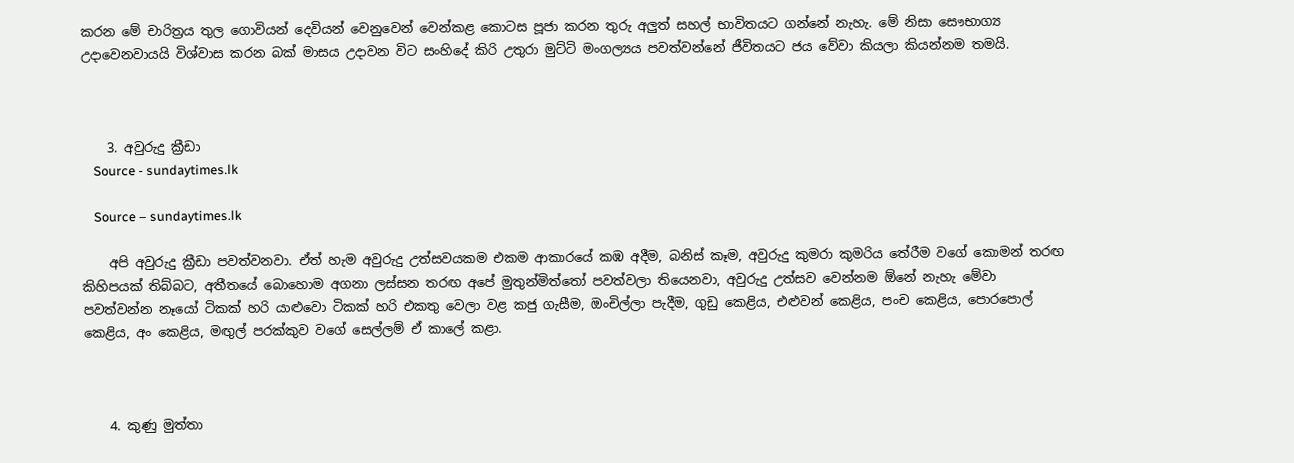කරන මේ චාරිත්‍රය තුල ගොවියන් දෙවියන් වෙනුවෙන් වෙන්කළ කොටස පූජා කරන තුරු අලුත් සහල් භාවිතයට ගන්නේ නැහැ. මේ නිසා සෞභාග්‍ය උදාවෙනවායයි විශ්වාස කරන බක් මාසය උදාවන විට සංහිදේ කිරි උතුරා මුට්ටි මංගල්‍යය පවත්වන්නේ ජීවිතයට ජය වේවා කියලා කියන්නම තමයි.



    3. අවුරුදු ක්‍රීඩා
    Source - sundaytimes.lk

    Source – sundaytimes.lk

    අපි අවුරුදු ක්‍රීඩා පවත්වනවා. ඒත් හැම අවුරුදු උත්සවයකම එකම ආකාරයේ කඹ අදීම, බනිස් කෑම, අවුරුදු කුමරා කුමරිය තේරීම වගේ කොමන් තරඟ කිහිපයක් තිබ්බට, අතීතයේ බොහොම අගනා ලස්සන තරඟ අපේ මුතුන්මිත්තෝ පවත්වලා තියෙනවා, අවුරුදු උත්සව වෙන්නම ඕනේ නැහැ මේවා පවත්වන්න නෑයෝ ටිකක් හරි යාළුවො ටිකක් හරි එකතු වෙලා වළ කජු ගැසීම, ඔංචිල්ලා පැදීම, ගුඩු කෙළිය, එළුවන් කෙළිය, පංච කෙළිය, පොරපොල් කෙළිය, අං කෙළිය, මඟුල් පරක්කුව වගේ සෙල්ලම් ඒ කාලේ කළා.



    4. කුණු මුත්තා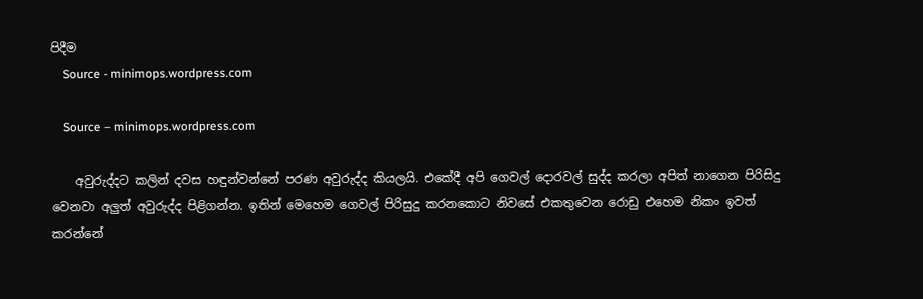පිදීම
    Source - minimops.wordpress.com

    Source – minimops.wordpress.com

    අවුරුද්දට කලින් දවස හඳුන්වන්නේ පරණ අවුරුද්ද කියලයි. එකේදී අපි ගෙවල් දොරවල් සුද්ද කරලා අපිත් නාගෙන පිරිසිදු වෙනවා අලුත් අවුරුද්ද පිළිගන්න. ඉතින් මෙහෙම ගෙවල් පිරිසුදු කරනකොට නිවසේ එකතුවෙන රොඩු එහෙම නිකං ඉවත් කරන්නේ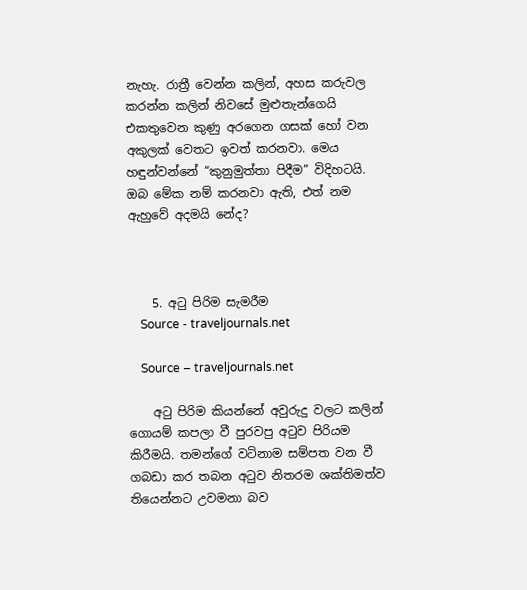නැහැ. රාත්‍රී වෙන්න කලින්, අහස කරුවල කරන්න කලින් නිවසේ මුළුතැන්ගෙයි එකතුවෙන කුණු අරගෙන ගසක් හෝ වන අකුලක් වෙතට ඉවත් කරනවා. මෙය හඳුන්වන්නේ “කුනුමුත්තා පිදීම” විදිහටයි. ඔබ මේක නම් කරනවා ඇති, එත් නම ඇහුවේ අදමයි නේද?



    5. අටු පිරිම සැමරීම
    Source - traveljournals.net

    Source – traveljournals.net

    අටු පිරිම කියන්නේ අවුරුදු වලට කලින් ගොයම් කපලා වී පුරවපු අටුව පිරියම කිරීමයි. තමන්ගේ වටිනාම සම්පත වන වී ගබඩා කර තබන අටුව නිතරම ශක්තිමත්ව තියෙන්නට උවමනා බව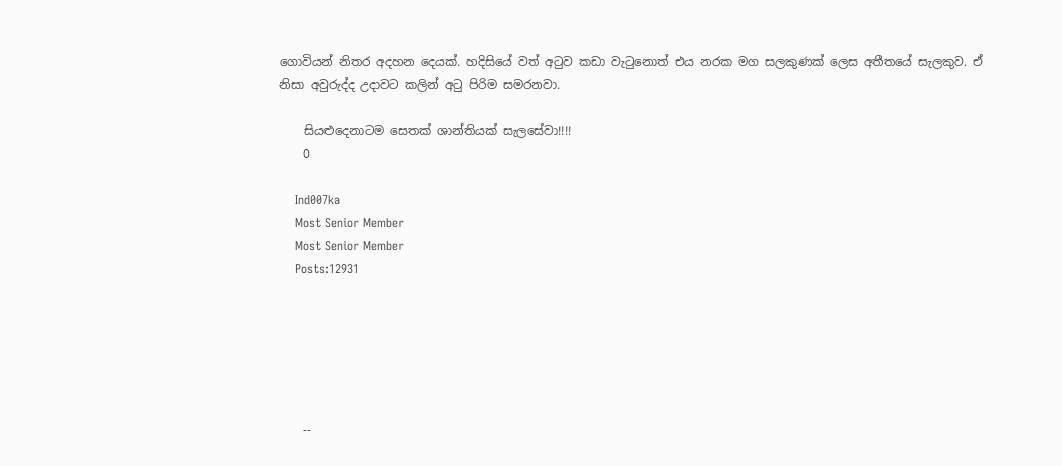ගොවියන් නිතර අදහන දෙයක්. හදිසියේ වත් අටුව කඩා වැටුනොත් එය නරක මග සලකුණක් ලෙස අතීතයේ සැලකුව. ඒ නිසා අවුරුද්ද උදාවට කලින් අටු පිරිම සමරනවා.

    සියළුදෙනාටම සෙතක් ශාන්තියක් සැලසේවා!!!!
    0

    Ind007ka
    Most Senior Member
    Most Senior Member
    Posts:12931






    --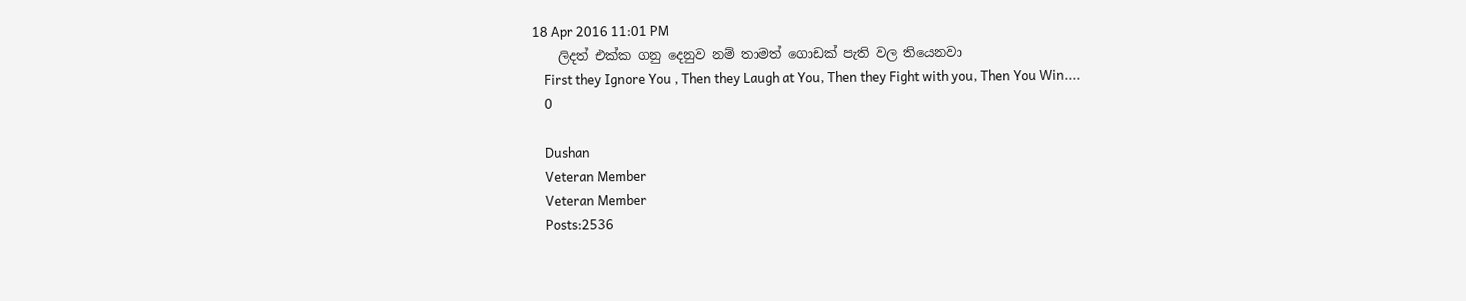18 Apr 2016 11:01 PM
    ලිදත් එක්ක ගනු දෙනුව නම් තාමත් ගොඩක් පැති වල තියෙනවා
    First they Ignore You , Then they Laugh at You, Then they Fight with you, Then You Win....
    0

    Dushan
    Veteran Member
    Veteran Member
    Posts:2536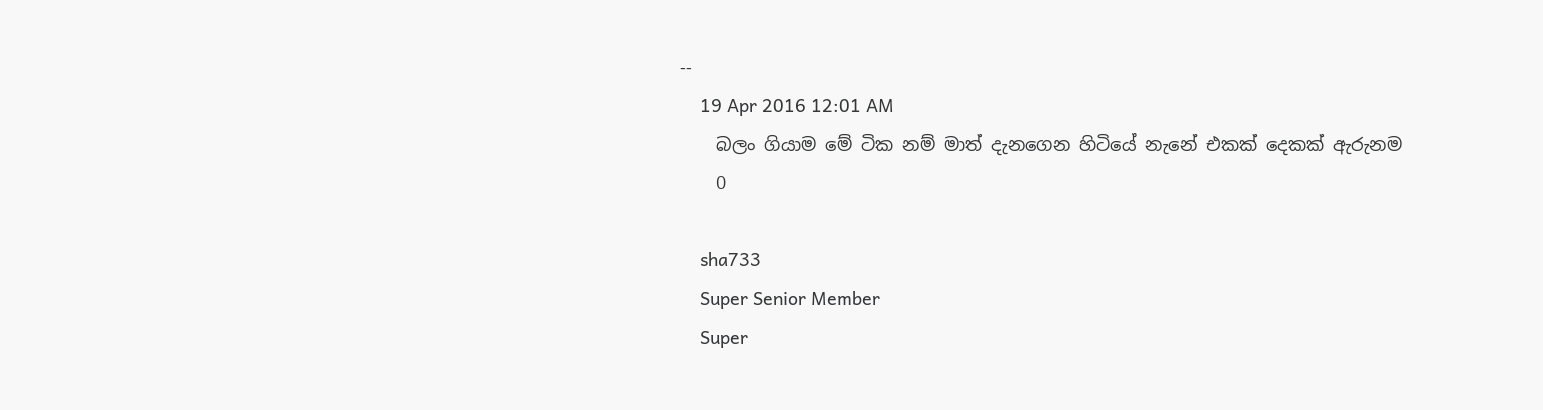--
    19 Apr 2016 12:01 AM
    බලං ගියාම මේ ටික නම් මාත් දැනගෙන හිටියේ නැනේ එකක් දෙකක් ඇරුනම
    0

    sha733
    Super Senior Member
    Super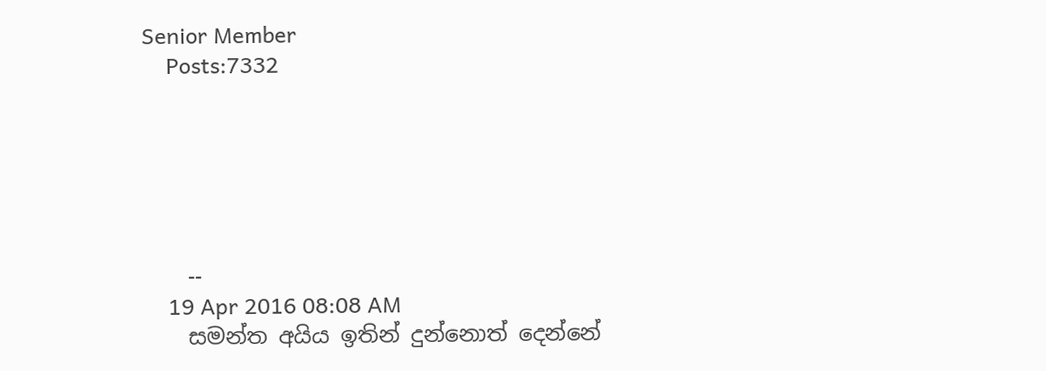Senior Member
    Posts:7332






    --
    19 Apr 2016 08:08 AM
    සමන්ත අයිය ඉතින් දුන්නොත් දෙන්නේ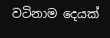වටිනාම දෙයක්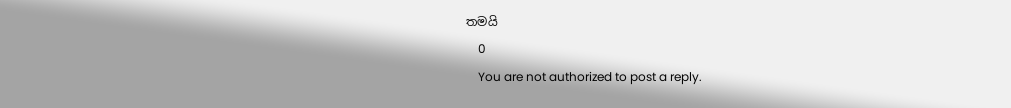තමයි
    0
    You are not authorized to post a reply.